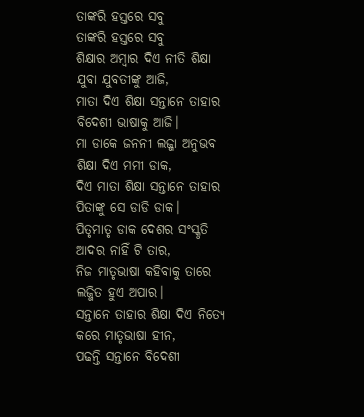ତାଙ୍କରି ହସ୍ତରେ ସବୁ
ତାଙ୍କରି ହସ୍ତରେ ସବୁ
ଶିକ୍ଷାର ଅମ୍ବାର ଦିଏ ନୀତି ଶିକ୍ଷା
ଯୁବା ଯୁବତୀଙ୍କୁ ଆଜି,
ମାତା ଦିଏ ଶିକ୍ଷା ସନ୍ତାନେ ତାହାର
ବିଦେଶୀ ଭାଷାକୁ ଆଜି।
ମା ଡାକେ ଜନନୀ ଲଜ୍ଜା ଅନୁଭବ
ଶିକ୍ଷା ଦିଏ ମମୀ ଡାକ,
ଦିଏ ମାତା ଶିକ୍ଷା ସନ୍ତାନେ ତାହାର
ପିତାଙ୍କୁ ସେ ଡାଡି ଡାକ।
ପିତୃମାତୃ ଡାକ ଦେଶର ସଂସ୍କୃତି
ଆଦର ନାହିଁ ଟି ତାର,
ନିଜ ମାତୃଭାଷା କହିବାକୁ ତାରେ
ଲଜ୍ଜିତ ହୁଏ ଅପାର।
ସନ୍ତାନେ ତାହାର ଶିକ୍ଷା ଦିଏ ନିତ୍ୟେ
କରେ ମାତୃଭାଷା ହୀନ,
ପଢନ୍ତି ସନ୍ତାନେ ବିଦେଶୀ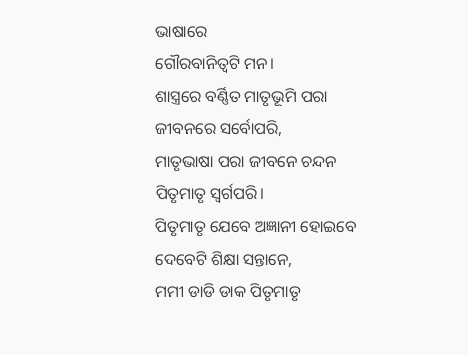ଭାଷାରେ
ଗୌରବାନିତ୍ଵଟି ମନ।
ଶାସ୍ତ୍ରରେ ବର୍ଣ୍ଣିତ ମାତୃଭୂମି ପରା
ଜୀବନରେ ସର୍ବୋପରି,
ମାତୃଭାଷା ପରା ଜୀବନେ ଚନ୍ଦନ
ପିତୃମାତୃ ସ୍ବର୍ଗପରି।
ପିତୃମାତୃ ଯେବେ ଅଜ୍ଞାନୀ ହୋଇବେ
ଦେବେଟି ଶିକ୍ଷା ସନ୍ତାନେ,
ମମୀ ଡାଡି ଡାକ ପିତୃମାତୃ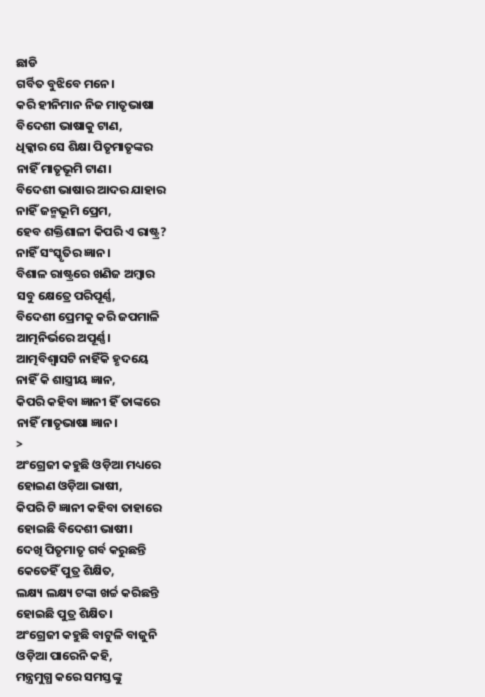ଛାଡି
ଗର୍ବିତ ବୁଝିବେ ମନେ।
କରି ହୀନିମାନ ନିଜ ମାତୃଭାଷା
ବିଦେଶୀ ଭାଷାକୁ ଟାଣ,
ଧିକ୍କାର ସେ ଶିକ୍ଷା ପିତୃମାତୃଙ୍କର
ନାହିଁ ମାତୃଭୂମି ଟାଣ।
ବିଦେଶୀ ଭାଷାର ଆଦର ଯାହାର
ନାହିଁ ଜନ୍ମଭୂମି ପ୍ରେମ,
ହେବ ଶକ୍ତିଶାଳୀ କିପରି ଏ ରାଷ୍ଟ୍ର?
ନାହିଁ ସଂସ୍କୃତିର ଜ୍ଞାନ।
ବିଶାଳ ରାଷ୍ଟ୍ରରେ ଖଣିଜ ଅମ୍ବାର
ସବୁ କ୍ଷେତ୍ରେ ପରିପୂର୍ଣ୍ଣ,
ବିଦେଶୀ ପ୍ରେମକୁ କରି ଜପମାଳି
ଆତ୍ମନିର୍ଭରେ ଅପୂର୍ଣ୍ଣ।
ଆତ୍ମବିଶ୍ୱାସଟି ନାହିଁକି ହୃଦୟେ
ନାହିଁ କି ଶାସ୍ତ୍ରୀୟ ଜ୍ଞାନ,
କିପରି କହିବା ଜ୍ଞାନୀ ହିଁ ତାଙ୍କରେ
ନାହିଁ ମାତୃଭାଷା ଜ୍ଞାନ।
>
ଅଂଗ୍ରେଜୀ କହୁଛି ଓଡ଼ିଆ ମଧ୍ୟରେ
ହୋଇଣ ଓଡ଼ିଆ ଭାଷୀ,
କିପରି ଟି ଜ୍ଞାନୀ କହିବା ତାହାରେ
ହୋଇଛି ବିଦେଶୀ ଭାଷୀ।
ଦେଖି ପିତୃମାତୃ ଗର୍ବ କରୁଛନ୍ତି
କେତେହିଁ ପୁତ୍ର ଶିକ୍ଷିତ,
ଲକ୍ଷ୍ୟ ଲକ୍ଷ୍ୟ ଟଙ୍କା ଖର୍ଚ୍ଚ କରିଛନ୍ତି
ହୋଇଛି ପୁତ୍ର ଶିକ୍ଷିତ।
ଅଂଗ୍ରେଜୀ କହୁଛି ବାଟୁଳି ବାଜୁନି
ଓଡ଼ିଆ ପାରେନି କହି,
ମନ୍ତ୍ରମୁଗ୍ଧ କରେ ସମସ୍ତଙ୍କୁ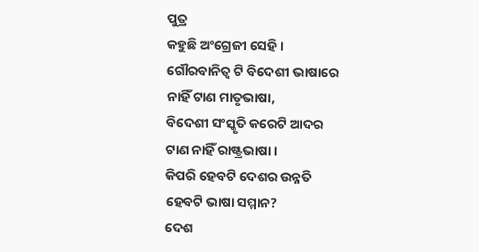ପୁତ୍ର
କହୁଛି ଅଂଗ୍ରେଜୀ ସେହି।
ଗୌରବାନିତ୍ଵ ଟି ବିଦେଶୀ ଭାଷାରେ
ନାହିଁ ଟାଣ ମାତୃଭାଷା,
ବିଦେଶୀ ସଂସ୍କୃତି କରେଟି ଆଦର
ଟାଣ ନାହିଁ ରାଷ୍ଟ୍ରଭାଷା।
କିପରି ହେବଟି ଦେଶର ଉନ୍ନତି
ହେବଟି ଭାଷା ସମ୍ମାନ?
ଦେଶ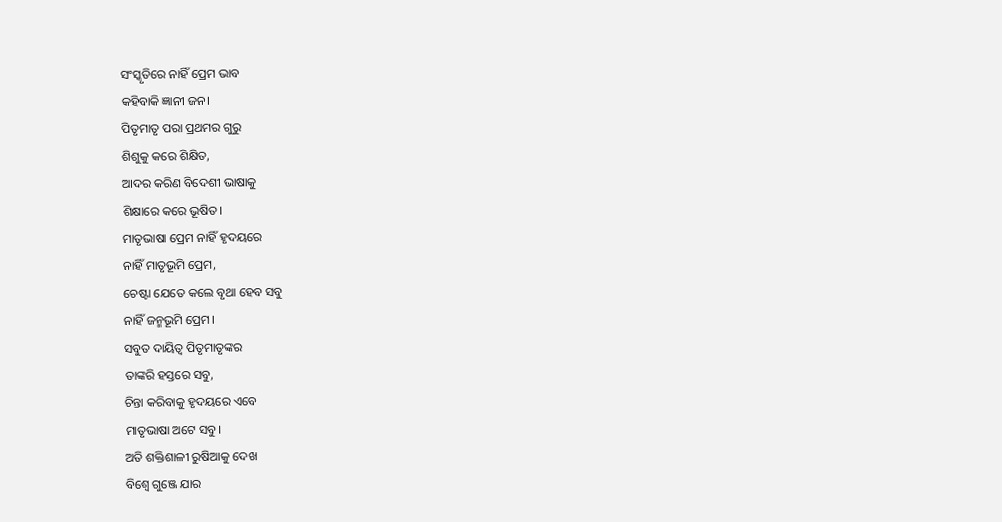ସଂସ୍କୃତିରେ ନାହିଁ ପ୍ରେମ ଭାବ
କହିବାକି ଜ୍ଞାନୀ ଜନ।
ପିତୃମାତୃ ପରା ପ୍ରଥମର ଗୁରୁ
ଶିଶୁକୁ କରେ ଶିକ୍ଷିତ,
ଆଦର କରିଣ ବିଦେଶୀ ଭାଷାକୁ
ଶିକ୍ଷାରେ କରେ ଭୂଷିତ।
ମାତୃଭାଷା ପ୍ରେମ ନାହିଁ ହୃଦୟରେ
ନାହିଁ ମାତୃଭୂମି ପ୍ରେମ,
ଚେଷ୍ଟା ଯେତେ କଲେ ବୃଥା ହେବ ସବୁ
ନାହିଁ ଜନ୍ମଭୂମି ପ୍ରେମ।
ସବୁତ ଦାୟିତ୍ୱ ପିତୃମାତୃଙ୍କର
ତାଙ୍କରି ହସ୍ତରେ ସବୁ,
ଚିନ୍ତା କରିବାକୁ ହୃଦୟରେ ଏବେ
ମାତୃଭାଷା ଅଟେ ସବୁ।
ଅତି ଶକ୍ତିଶାଳୀ ରୁଷିଆକୁ ଦେଖ
ବିଶ୍ବେ ଗୁଞ୍ଜେ ଯାର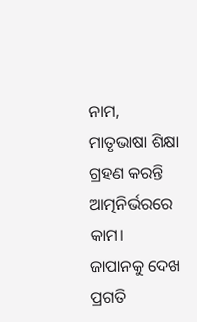ନାମ,
ମାତୃଭାଷା ଶିକ୍ଷା ଗ୍ରହଣ କରନ୍ତି
ଆତ୍ମନିର୍ଭରରେ କାମ।
ଜାପାନକୁ ଦେଖ ପ୍ରଗତି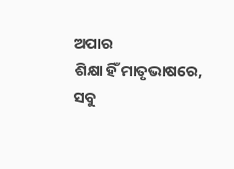ଅପାର
ଶିକ୍ଷା ହିଁ ମାତୃଭାଷରେ,
ସବୁ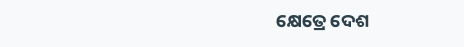କ୍ଷେତ୍ରେ ଦେଶ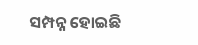ସମ୍ପନ୍ନ ହୋଇଛି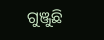ଗୁଞ୍ଜୁଛି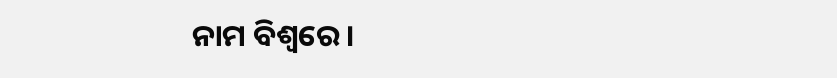ନାମ ବିଶ୍ବରେ।